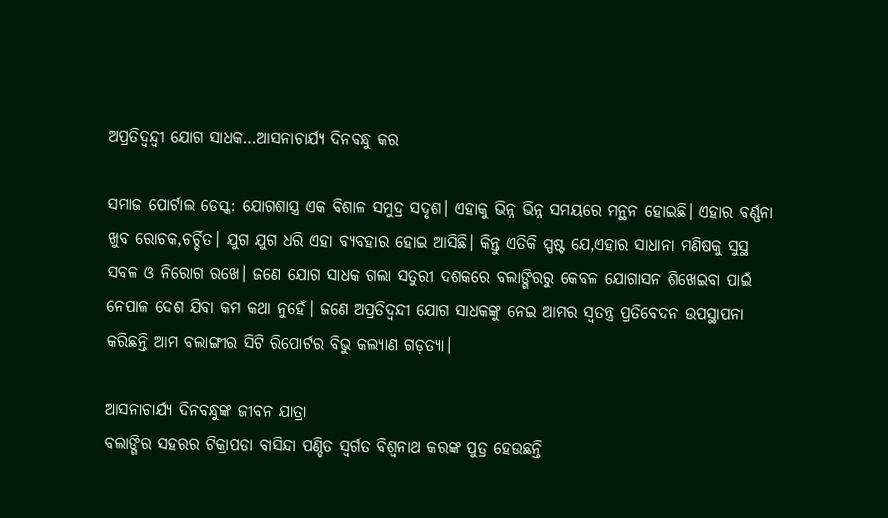ଅପ୍ରତିଦ୍ୱନ୍ଦ୍ବୀ ଯୋଗ ସାଧକ…ଆସନାଚାର୍ଯ୍ୟ ଦିନବନ୍ଧୁ କର

ସମାଜ ପୋର୍ଟାଲ ଡେସ୍କ: ଯୋଗଶାସ୍ତ୍ର ଏକ ବିଶାଳ ସମୁଦ୍ର ସଦୃଶ। ଏହାକୁ ଭିନ୍ନ ଭିନ୍ନ ସମୟରେ ମନ୍ଥନ ହୋଇଛି। ଏହାର ବର୍ଣ୍ଣନା ଖୁବ ରୋଚକ,ଚର୍ଚ୍ଚିତ। ଯୁଗ ଯୁଗ ଧରି ଏହା ବ୍ୟବହାର ହୋଇ ଆସିଛି। କିନ୍ତୁ ଏତିକି ସ୍ପଷ୍ଟ ଯେ,ଏହାର ସାଧାନା ମଣିଷକୁ ସୁସ୍ଥ ସବଳ ଓ ନିରୋଗ ରଖେ। ଜଣେ ଯୋଗ ସାଧକ ଗଲା ସତୁରୀ ଦଶକରେ ବଲାଙ୍ଗିରରୁ କେବଳ ଯୋଗାସନ ଶିଖେଇବା ପାଇଁ ନେପାଳ ଦେଶ ଯିବା କମ କଥା ନୁହେଁ। ଜଣେ ଅପ୍ରତିଦ୍ୱନ୍ଦୀ ଯୋଗ ସାଧକଙ୍କୁ ନେଇ ଆମର ସ୍ୱତନ୍ତ୍ର ପ୍ରତିବେଦନ ଉପସ୍ଥାପନା କରିଛନ୍ତି ଆମ ବଲାଙ୍ଗୀର ସିଟି ରିପୋର୍ଟର ବିଭୁ କଲ୍ୟାଣ ଗଡ଼ତ୍ୟା।

ଆସନାଚାର୍ଯ୍ୟ ଦିନବନ୍ଧୁଙ୍କ ଜୀବନ ଯାତ୍ରା
ବଲାଙ୍ଗିର ସହରର ଟିକ୍ରାପଡା ବାସିନ୍ଦା ପଣ୍ଡିତ ସ୍ୱର୍ଗତ ବିଶ୍ୱନାଥ କରଙ୍କ ପୁତ୍ର ହେଉଛନ୍ତି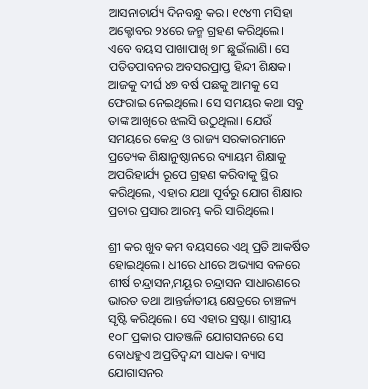ଆସନାଚାର୍ଯ୍ୟ ଦିନବନ୍ଧୁ କର। ୧୯୪୩ ମସିହା ଅକ୍ଟୋବର ୨୪ରେ ଜନ୍ମ ଗ୍ରହଣ କରିଥିଲେ। ଏବେ ବୟସ ପାଖାପାଖି ୭୮ ଛୁଇଁଲାଣି। ସେ ପତିତପାବନର ଅବସରପ୍ରାପ୍ତ ହିନ୍ଦୀ ଶିକ୍ଷକ। ଆଜକୁ ଦୀର୍ଘ ୪୭ ବର୍ଷ ପଛକୁ ଆମକୁ ସେ ଫେରାଇ ନେଇଥିଲେ। ସେ ସମୟର କଥା ସବୁ ତାଙ୍କ ଆଖିରେ ଝଲସି ଉଠୁଥିଲା। ଯେଉଁ ସମୟରେ କେନ୍ଦ୍ର ଓ ରାଜ୍ୟ ସରକାରମାନେ ପ୍ରତ୍ୟେକ ଶିକ୍ଷାନୁଷ୍ଠାନରେ ବ୍ୟାୟମ ଶିକ୍ଷାକୁ ଅପରିହାର୍ଯ୍ୟ ରୂପେ ଗ୍ରହଣ କରିବାକୁ ସ୍ଥିର କରିଥିଲେ, ଏହାର ଯଥା ପୂର୍ବରୁ ଯୋଗ ଶିକ୍ଷାର ପ୍ରଚାର ପ୍ରସାର ଆରମ୍ଭ କରି ସାରିଥିଲେ।

ଶ୍ରୀ କର ଖୁବ କମ ବୟସରେ ଏଥି ପ୍ରତି ଆକର୍ଷିତ ହୋଇଥିଲେ। ଧୀରେ ଧୀରେ ଅଭ୍ୟାସ ବଳରେ ଶୀର୍ଷ ଚନ୍ଦ୍ରାସନ,ମୟୂର ଚନ୍ଦ୍ରାସନ ସାଧାରଣରେ ଭାରତ ତଥା ଆନ୍ତର୍ଜାତୀୟ କ୍ଷେତ୍ରରେ ଚାଞ୍ଚଳ୍ୟ ସୃଷ୍ଟି କରିଥିଲେ। ସେ ଏହାର ସ୍ରଷ୍ଟା। ଶାସ୍ତ୍ରୀୟ ୧୦୮ ପ୍ରକାର ପାତଞ୍ଜଳି ଯୋଗସନରେ ସେ ବୋଧହୁଏ ଅପ୍ରତିଦ୍ୱନ୍ଦୀ ସାଧକ। ବ୍ୟାସ ଯୋଗାସନର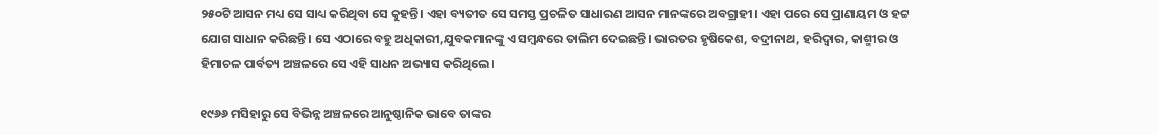୨୫୦ଟି ଆସନ ମଧ୍ୟ ସେ ସାଧ୍ୟ କରିଥିବା ସେ କୁହନ୍ତି। ଏହା ବ୍ୟତୀତ ସେ ସମସ୍ତ ପ୍ରଚଳିତ ସାଧାରଣ ଆସନ ମାନଙ୍କରେ ଅବଗ୍ରାହୀ। ଏହା ପରେ ସେ ପ୍ରାଣାୟମ ଓ ହଟ୍ଟ ଯୋଗ ସାଧାନ କରିଛନ୍ତି। ସେ ଏଠାରେ ବହୁ ଅଧିକାରୀ,ଯୁବକମାନଙ୍କୁ ଏ ସମ୍ବନ୍ଧରେ ତାଲିମ ଦେଇଛନ୍ତି। ଭାରତର ହୃଷିକେଶ, ବଦ୍ରୀନାଥ, ହରିଦ୍ୱାର, କାଶ୍ମୀର ଓ ହିମାଚଳ ପାର୍ବତ୍ୟ ଅଞ୍ଚଳରେ ସେ ଏହି ସାଧନ ଅଭ୍ୟାସ କରିଥିଲେ।

୧୯୬୬ ମସିହାରୁ ସେ ବିଭିନ୍ନ ଅଞ୍ଚଳରେ ଆନୁଷ୍ଠାନିକ ଭାବେ ତାଙ୍କର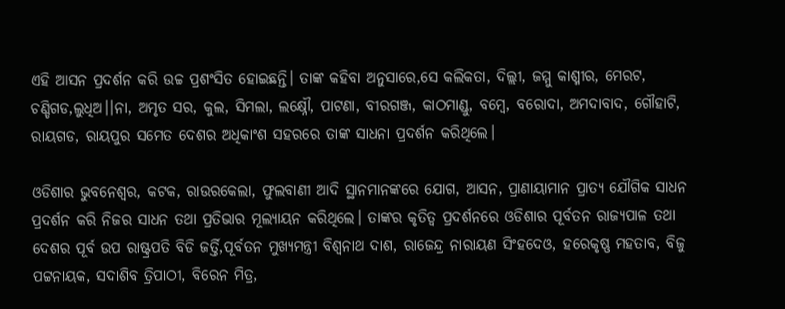ଏହି ଆସନ ପ୍ରଦର୍ଶନ କରି ଉଚ୍ଚ ପ୍ରଶଂସିତ ହୋଇଛନ୍ତି। ତାଙ୍କ କହିବା ଅନୁସାରେ,ସେ କଲିକତା, ଦିଲ୍ଲୀ, ଜମ୍ମୁ କାଶ୍ମୀର, ମେରଟ, ଚଣ୍ଡିଗଡ,ଲୁଧିଅ।।ନା, ଅମୃତ ସର, କୁଲ, ସିମଲା, ଲକ୍ଷ୍ନୌ, ପାଟଣା, ବୀରଗଞ୍ଜ, କାଠମାଣ୍ଡୁ, ବମ୍ବେ, ବରୋଦା, ଅମଦାବାଦ, ଗୌହାଟି, ରାୟଗଡ, ରାୟପୁର ସମେତ ଦେଶର ଅଧିକାଂଶ ସହରରେ ତାଙ୍କ ସାଧନା ପ୍ରଦର୍ଶନ କରିଥିଲେ।

ଓଡିଶାର ଭୁବନେଶ୍ୱର, କଟକ, ରାଉରକେଲା, ଫୁଲବାଣୀ ଆଦି ସ୍ଥାନମାନଙ୍କରେ ଯୋଗ, ଆସନ, ପ୍ରାଣାୟାମାନ ପ୍ରାତ୍ୟ ଯୌଗିକ ସାଧନ ପ୍ରଦର୍ଶନ କରି ନିଜର ସାଧନ ତଥା ପ୍ରତିଭାର ମୂଲ୍ୟାୟନ କରିଥିଲେ। ତାଙ୍କର କୃତିତ୍ୱ ପ୍ରଦର୍ଶନରେ ଓଡିଶାର ପୂର୍ବତନ ରାଜ୍ୟପାଳ ତଥା ଦେଶର ପୂର୍ବ ଉପ ରାଷ୍ଟ୍ରପତି ବିଡି ଜର୍ତ୍ତି,ପୂର୍ବତନ ମୁଖ୍ୟମନ୍ତ୍ରୀ ବିଶ୍ୱନାଥ ଦାଶ, ରାଜେନ୍ଦ୍ର ନାରାୟଣ ସିଂହଦେଓ, ହରେକୃଷ୍ଣ ମହତାବ, ବିଜୁ ପଟ୍ଟନାୟକ, ସଦାଶିବ ତ୍ରିପାଠୀ, ବିରେନ ମିତ୍ର,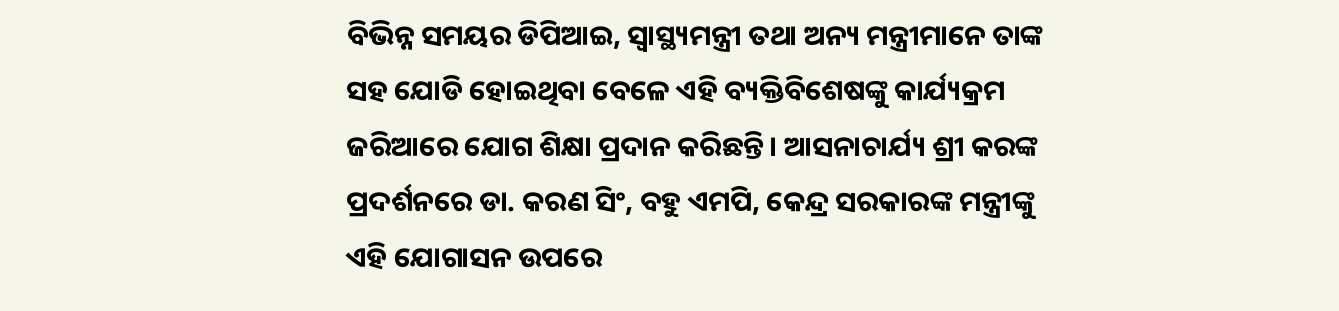ବିଭିନ୍ନ ସମୟର ଡିପିଆଇ, ସ୍ୱାସ୍ଥ୍ୟମନ୍ତ୍ରୀ ତଥା ଅନ୍ୟ ମନ୍ତ୍ରୀମାନେ ତାଙ୍କ ସହ ଯୋଡି ହୋଇଥିବା ବେଳେ ଏହି ବ୍ୟକ୍ତିବିଶେଷଙ୍କୁ କାର୍ଯ୍ୟକ୍ରମ ଜରିଆରେ ଯୋଗ ଶିକ୍ଷା ପ୍ରଦାନ କରିଛନ୍ତି। ଆସନାଚାର୍ଯ୍ୟ ଶ୍ରୀ କରଙ୍କ ପ୍ରଦର୍ଶନରେ ଡା. କରଣ ସିଂ, ବହୁ ଏମପି, କେନ୍ଦ୍ର ସରକାରଙ୍କ ମନ୍ତ୍ରୀଙ୍କୁ ଏହି ଯୋଗାସନ ଉପରେ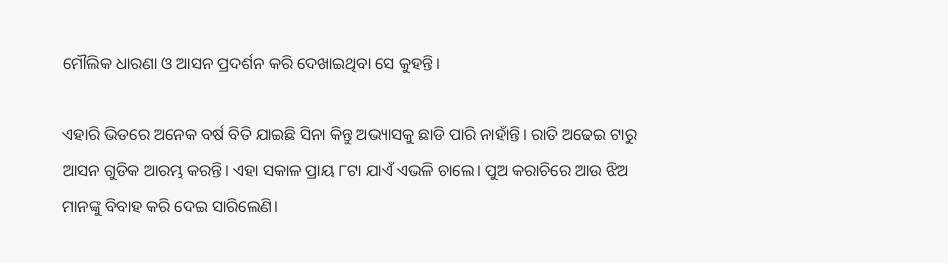ମୌଲିକ ଧାରଣା ଓ ଆସନ ପ୍ରଦର୍ଶନ କରି ଦେଖାଇଥିବା ସେ କୁହନ୍ତି।

ଏହାରି ଭିତରେ ଅନେକ ବର୍ଷ ବିତି ଯାଇଛି ସିନା କିନ୍ତୁ ଅଭ୍ୟାସକୁ ଛାଡି ପାରି ନାହାଁନ୍ତି। ରାତି ଅଢେଇ ଟାରୁ ଆସନ ଗୁଡିକ ଆରମ୍ଭ କରନ୍ତି। ଏହା ସକାଳ ପ୍ରାୟ ୮ଟା ଯାଏଁ ଏଭଳି ଚାଲେ। ପୁଅ କରାଚିରେ ଆଉ ଝିଅ ମାନଙ୍କୁ ବିବାହ କରି ଦେଇ ସାରିଲେଣି।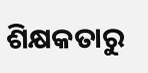ଶିକ୍ଷକତାରୁ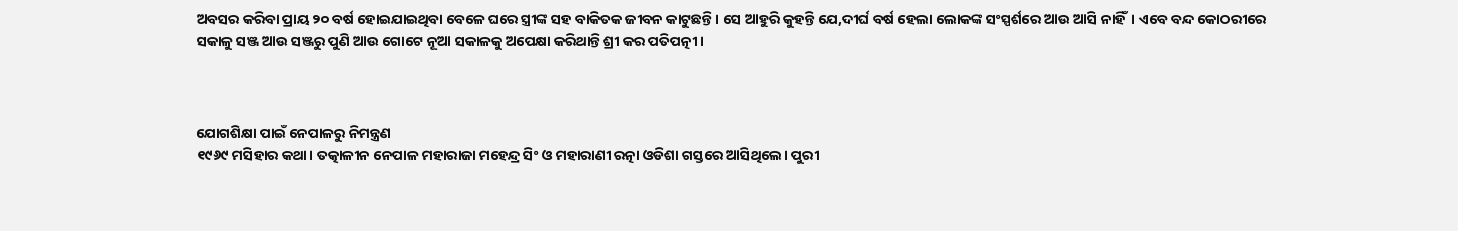ଅବସର କରିବା ପ୍ରାୟ ୨୦ ବର୍ଷ ହୋଇଯାଇଥିବା ବେଳେ ଘରେ ସ୍ତ୍ରୀଙ୍କ ସହ ବାକିତକ ଜୀବନ କାଟୁଛନ୍ତି। ସେ ଆହୁରି କୁହନ୍ତି ଯେ,ଦୀର୍ଘ ବର୍ଷ ହେଲା ଲୋକଙ୍କ ସଂସ୍ପର୍ଶରେ ଆଉ ଆସି ନାହିଁ। ଏବେ ବନ୍ଦ କୋଠରୀରେ ସକାଳୁ ସଞ୍ଜ ଆଉ ସଞ୍ଜରୁ ପୁଣି ଆଉ ଗୋଟେ ନୂଆ ସକାଳକୁ ଅପେକ୍ଷା କରିଥାନ୍ତି ଶ୍ରୀ କର ପତିପତ୍ନୀ।



ଯୋଗଶିକ୍ଷା ପାଇଁ ନେପାଳରୁ ନିମନ୍ତ୍ରଣ
୧୯୬୯ ମସିହାର କଥା। ତତ୍କାଳୀନ ନେପାଳ ମହାରାଜା ମହେନ୍ଦ୍ର ସିଂ ଓ ମହାରାଣୀ ରତ୍ନା ଓଡିଶା ଗସ୍ତରେ ଆସିଥିଲେ। ପୁରୀ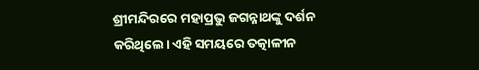ଶ୍ରୀମନ୍ଦିରରେ ମହାପ୍ରଭୁ ଜଗନ୍ନାଥଙ୍କୁ ଦର୍ଶନ କରିଥିଲେ। ଏହି ସମୟରେ ତତ୍କାଳୀନ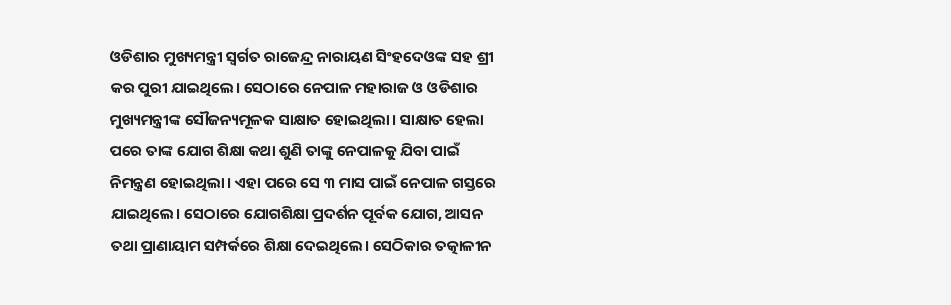ଓଡିଶାର ମୁଖ୍ୟମନ୍ତ୍ରୀ ସ୍ୱର୍ଗତ ରାଜେନ୍ଦ୍ର ନାରାୟଣ ସିଂହଦେଓଙ୍କ ସହ ଶ୍ରୀ କର ପୁରୀ ଯାଇଥିଲେ। ସେଠାରେ ନେପାଳ ମହାରାଜ ଓ ଓଡିଶାର ମୁଖ୍ୟମନ୍ତ୍ରୀଙ୍କ ସୌଜନ୍ୟମୂଳକ ସାକ୍ଷାତ ହୋଇଥିଲା। ସାକ୍ଷାତ ହେଲା ପରେ ତାଙ୍କ ଯୋଗ ଶିକ୍ଷା କଥା ଶୁଣି ତାଙ୍କୁ ନେପାଳକୁ ଯିବା ପାଇଁ ନିମନ୍ତ୍ରଣ ହୋଇଥିଲା। ଏହା ପରେ ସେ ୩ ମାସ ପାଇଁ ନେପାଳ ଗସ୍ତରେ ଯାଇଥିଲେ। ସେଠାରେ ଯୋଗଶିକ୍ଷା ପ୍ରଦର୍ଶନ ପୂର୍ବକ ଯୋଗ, ଆସନ ତଥା ପ୍ରାଣାୟାମ ସମ୍ପର୍କରେ ଶିକ୍ଷା ଦେଇଥିଲେ। ସେଠିକାର ତତ୍କାଳୀନ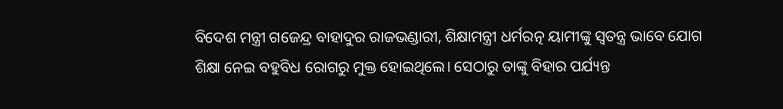ବିଦେଶ ମନ୍ତ୍ରୀ ଗଜେନ୍ଦ୍ର ବାହାଦୁର ରାଜଭଣ୍ଡାରୀ, ଶିକ୍ଷାମନ୍ତ୍ରୀ ଧର୍ମରତ୍ନ ୟାମୀଙ୍କୁ ସ୍ୱତନ୍ତ୍ର ଭାବେ ଯୋଗ ଶିକ୍ଷା ନେଇ ବହୁବିଧ ରୋଗରୁ ମୁକ୍ତ ହୋଇଥିଲେ। ସେଠାରୁ ତାଙ୍କୁ ବିହାର ପର୍ଯ୍ୟନ୍ତ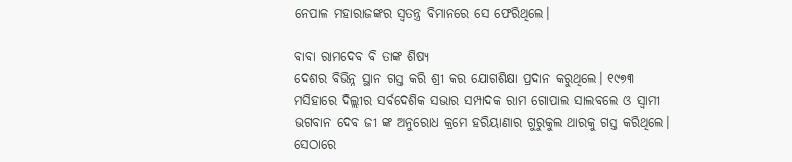ନେପାଳ ମହାରାଜଙ୍କର ସ୍ୱତନ୍ତ୍ର ବିମାନରେ ସେ ଫେରିଥିଲେ।

ବାବା ରାମଦେବ ବି ତାଙ୍କ ଶିଷ୍ୟ
ଦେଶର ବିଭିନ୍ନ ସ୍ଥାନ ଗସ୍ତ କରି ଶ୍ରୀ କର ଯୋଗଶିକ୍ଷା ପ୍ରଦାନ କରୁଥିଲେ। ୧୯୭୩ ମସିହାରେ ଦିଲ୍ଲୀର ସର୍ବଦେଶିକ ସଭାର ସମ୍ପାଦକ ରାମ ଗୋପାଲ ସାଲବଲେ ଓ ସ୍ୱାମୀ ଭଗବାନ ଦେବ ଜୀ ଙ୍କ ଅନୁରୋଧ କ୍ରମେ ହରିୟାଣାର ଗୁରୁକୁଲ ଥାରକୁ ଗସ୍ତ କରିଥିଲେ। ସେଠାରେ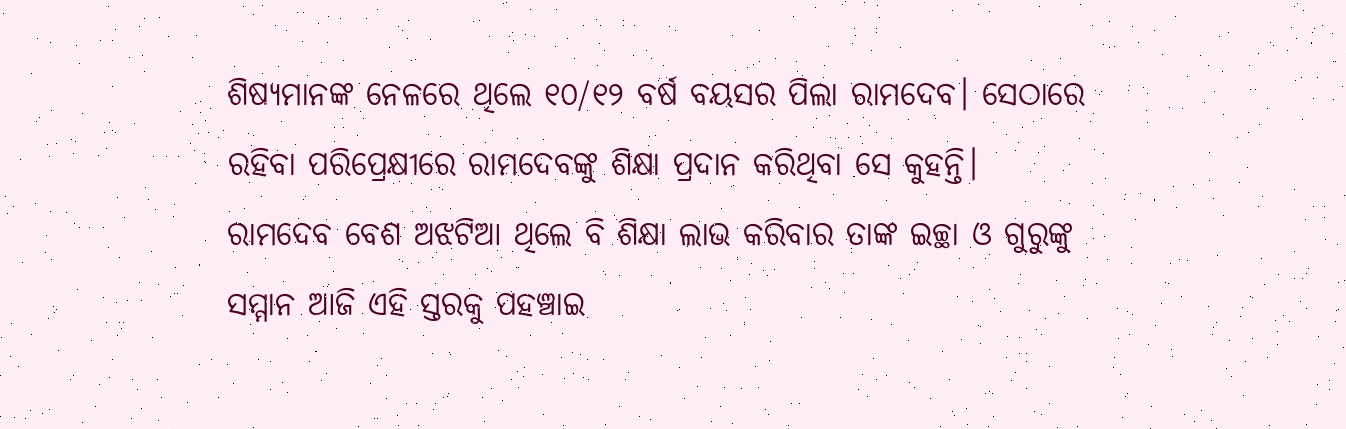ଶିଷ୍ୟମାନଙ୍କ ନେଳରେ ଥିଲେ ୧୦/୧୨ ବର୍ଷ ବୟସର ପିଲା ରାମଦେବ। ସେଠାରେ ରହିବା ପରିପ୍ରେକ୍ଷୀରେ ରାମଦେବଙ୍କୁ ଶିକ୍ଷା ପ୍ରଦାନ କରିଥିବା ସେ କୁହନ୍ତି। ରାମଦେବ ବେଶ ଅଝଟିଆ ଥିଲେ ବି ଶିକ୍ଷା ଲାଭ କରିବାର ତାଙ୍କ ଇଚ୍ଛା ଓ ଗୁରୁଙ୍କୁ ସମ୍ମାନ ଆଜି ଏହି ସ୍ତରକୁ ପହଞ୍ଚାଇ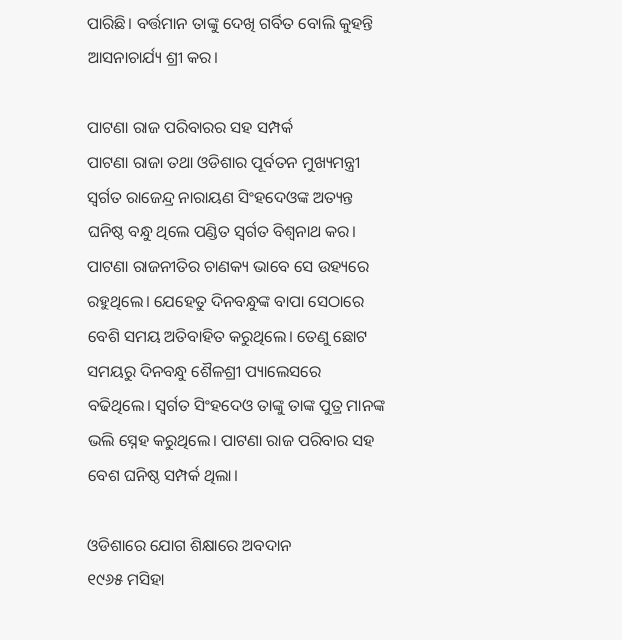ପାରିଛି। ବର୍ତ୍ତମାନ ତାଙ୍କୁ ଦେଖି ଗର୍ବିତ ବୋଲି କୁହନ୍ତି ଆସନାଚାର୍ଯ୍ୟ ଶ୍ରୀ କର।

ପାଟଣା ରାଜ ପରିବାରର ସହ ସମ୍ପର୍କ
ପାଟଣା ରାଜା ତଥା ଓଡିଶାର ପୂର୍ବତନ ମୁଖ୍ୟମନ୍ତ୍ରୀ ସ୍ୱର୍ଗତ ରାଜେନ୍ଦ୍ର ନାରାୟଣ ସିଂହଦେଓଙ୍କ ଅତ୍ୟନ୍ତ ଘନିଷ୍ଠ ବନ୍ଧୁ ଥିଲେ ପଣ୍ଡିତ ସ୍ୱର୍ଗତ ବିଶ୍ୱନାଥ କର। ପାଟଣା ରାଜନୀତିର ଚାଣକ୍ୟ ଭାବେ ସେ ଉହ୍ୟରେ ରହୁଥିଲେ। ଯେହେତୁ ଦିନବନ୍ଧୁଙ୍କ ବାପା ସେଠାରେ ବେଶି ସମୟ ଅତିବାହିତ କରୁଥିଲେ। ତେଣୁ ଛୋଟ ସମୟରୁ ଦିନବନ୍ଧୁ ଶୈଳଶ୍ରୀ ପ୍ୟାଲେସରେ ବଢିଥିଲେ। ସ୍ୱର୍ଗତ ସିଂହଦେଓ ତାଙ୍କୁ ତାଙ୍କ ପୁତ୍ର ମାନଙ୍କ ଭଲି ସ୍ନେହ କରୁଥିଲେ। ପାଟଣା ରାଜ ପରିବାର ସହ ବେଶ ଘନିଷ୍ଠ ସମ୍ପର୍କ ଥିଲା।

ଓଡିଶାରେ ଯୋଗ ଶିକ୍ଷାରେ ଅବଦାନ
୧୯୬୫ ମସିହା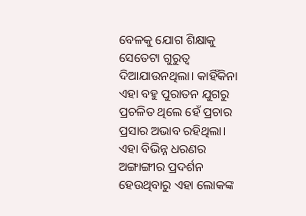ବେଳକୁ ଯୋଗ ଶିକ୍ଷାକୁ ସେତେଟା ଗୁରୁତ୍ୱ ଦିଆଯାଉନଥିଲା। କାହିଁକିନା ଏହା ବହୁ ପୁରାତନ ଯୁଗରୁ ପ୍ରଚଳିତ ଥିଲେ ହେଁ ପ୍ରଚାର ପ୍ରସାର ଅଭାବ ରହିଥିଲା। ଏହା ବିଭିନ୍ନ ଧରଣର ଅଙ୍ଗାଙ୍ଗୀର ପ୍ରଦର୍ଶନ ହେଉଥିବାରୁ ଏହା ଲୋକଙ୍କ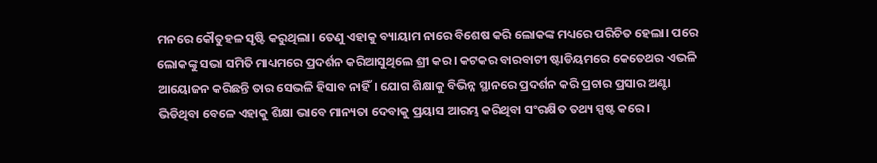ମନରେ କୌତୁହଳ ସୃଷ୍ଟି କରୁଥିଲା। ତେଣୁ ଏହାକୁ ବ୍ୟାୟାମ ନାରେ ବିଶେଷ କରି ଲୋକଙ୍କ ମଧ୍ୟରେ ପରିଚିତ ହେଲା। ପରେ ଲୋକଙ୍କୁ ସଭା ସମିତି ମାଧ୍ୟମରେ ପ୍ରଦର୍ଶନ କରିଆସୁଥିଲେ ଶ୍ରୀ କର। କଟକର ବାରବାଟୀ ଷ୍ଟାଡିୟମରେ କେତେଥର ଏଭଳି ଆୟୋଜନ କରିଛନ୍ତି ତାର ସେଭଳି ହିସାବ ନାହିଁ। ଯୋଗ ଶିକ୍ଷାକୁ ବିଭିନ୍ନ ସ୍ଥାନରେ ପ୍ରଦର୍ଶନ କରି ପ୍ରଚାର ପ୍ରସାର ଅଣ୍ଟା ଭିଡିଥିବା ବେଳେ ଏହାକୁ ଶିକ୍ଷା ଭାବେ ମାନ୍ୟତା ଦେବାକୁ ପ୍ରୟାସ ଆରମ୍ଭ କରିଥିବା ସଂରକ୍ଷିତ ତଥ୍ୟ ସ୍ପଷ୍ଟ କରେ।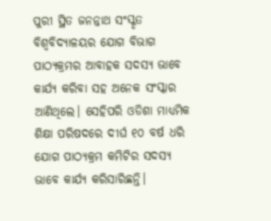ପୁରୀ ସ୍ଥିତ ଜନନ୍ନାଥ ସଂସ୍କୃତ ବିଶ୍ୱବିଦ୍ୟାଳୟର ଯୋଗ ବିଭାଗ ପାଠ୍ୟକ୍ରମର ଆବାହକ ସଦସ୍ୟ ଭାବେ କାର୍ଯ୍ୟ କରିବା ସହ ଅନେକ ସଂସ୍କାର ଆଣିଥିଲେ। ସେହିପରି ଓଡିଶା ମାଧ୍ୟମିକ ଶିକ୍ଷା ପରିଷଦରେ ଦୀର୍ଘ ୧୦ ବର୍ଷ ଧରି ଯୋଗ ପାଠ୍ୟକ୍ରମ କମିଟିର ସଦସ୍ୟ ଭାବେ କାର୍ଯ୍ୟ କରିସାରିଛନ୍ତି।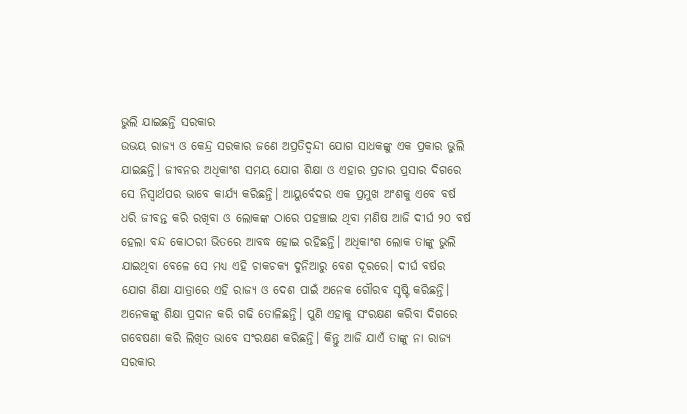ଭୁଲି ଯାଇଛନ୍ତି ସରକାର
ଉଭୟ ରାଜ୍ୟ ଓ କେନ୍ଦ୍ର ସରକାର ଜଣେ ଅପ୍ରତିଦ୍ୱନ୍ଦୀ ଯୋଗ ସାଧକଙ୍କୁ ଏକ ପ୍ରକାର ଭୁଲି ଯାଇଛନ୍ତି। ଜୀବନର ଅଧିକାଂଶ ସମୟ ଯୋଗ ଶିକ୍ଷା ଓ ଏହାର ପ୍ରଚାର ପ୍ରସାର ଦିଗରେ ସେ ନିସ୍ୱାର୍ଥପର ଭାବେ କାର୍ଯ୍ୟ କରିଛନ୍ତି। ଆୟୁର୍ବେଦର ଏକ ପ୍ରମୁଖ ଅଂଶକୁ ଏବେ ବର୍ଷ ଧରି ଜୀବନ୍ତ କରି ରଖିବା ଓ ଲୋକଙ୍କ ଠାରେ ପହଞ୍ଚାଇ ଥିବା ମଣିଷ ଆଜି ଦୀର୍ଘ ୨୦ ବର୍ଷ ହେଲା ବନ୍ଦ କୋଠରୀ ଭିତରେ ଆବଦ୍ଧ ହୋଇ ରହିଛନ୍ତି। ଅଧିକାଂଶ ଲୋକ ତାଙ୍କୁ ଭୁଲି ଯାଇଥିବା ବେଳେ ସେ ମଧ୍ୟ ଏହି ଚାକଚକ୍ୟ ଦୁନିଆରୁ ବେଶ ଦୂରରେ। ଦୀର୍ଘ ବର୍ଷର ଯୋଗ ଶିକ୍ଷା ଯାତ୍ରାରେ ଏହି ରାଜ୍ୟ ଓ ଦେଶ ପାଇଁ ଅନେକ ଗୌରବ ସୃଷ୍ଟି କରିଛନ୍ତି। ଅନେକଙ୍କୁ ଶିକ୍ଷା ପ୍ରଦାନ କରି ଗଢି ତୋଳିଛନ୍ତି। ପୁଣି ଏହାକୁ ସଂରକ୍ଷଣ କରିବା ଦିଗରେ ଗବେଷଣା କରି ଲିଖିତ ଭାବେ ସଂରକ୍ଷଣ କରିଛନ୍ତି। କିନ୍ତୁ ଆଜି ଯାଏଁ ତାଙ୍କୁ ନା ରାଜ୍ୟ ସରକାର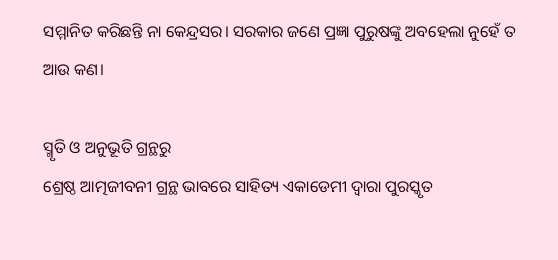ସମ୍ମାନିତ କରିଛନ୍ତି ନା କେନ୍ଦ୍ରସର। ସରକାର ଜଣେ ପ୍ରଜ୍ଞା ପୁରୁଷଙ୍କୁ ଅବହେଲା ନୁହେଁ ତ ଆଉ କଣ।

ସ୍ମୃତି ଓ ଅନୁଭୂତି ଗ୍ରନ୍ଥରୁ
ଶ୍ରେଷ୍ଠ ଆତ୍ମଜୀବନୀ ଗ୍ରନ୍ଥ ଭାବରେ ସାହିତ୍ୟ ଏକାଡେମୀ ଦ୍ୱାରା ପୁରସ୍କୃତ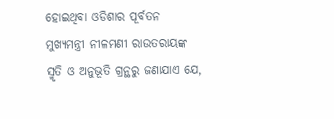ହୋଇଥିବା ଓଡିଶାର ପୂର୍ବତନ ମୁଖ୍ୟମନ୍ତ୍ରୀ ନୀଳମଣୀ ରାଉତରାୟଙ୍କ ସ୍ମୃତି ଓ ଅନୁଭୂତି ଗ୍ରନ୍ଥରୁ ଜଣାଯାଏ ଯେ,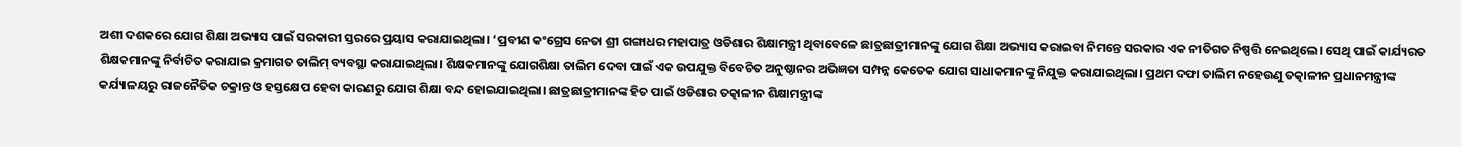ଅଶୀ ଦଶକରେ ଯୋଗ ଶିକ୍ଷା ଅଭ୍ୟାସ ପାଇଁ ସରକାରୀ ସ୍ତରରେ ପ୍ରୟାସ କରାଯାଇଥିଲା। ‘ପ୍ରବୀଣ କଂଗ୍ରେସ ନେତା ଶ୍ରୀ ଗଙ୍ଗାଧର ମହାପାତ୍ର ଓଡିଶାର ଶିକ୍ଷାମନ୍ତ୍ରୀ ଥିବାବେଳେ ଛାତ୍ରଛାତ୍ରୀମାନଙ୍କୁ ଯୋଗ ଶିକ୍ଷା ଅଭ୍ୟାସ କରାଇବା ନିମନ୍ତେ ସରକାର ଏକ ନୀତିଗତ ନିଷ୍ପତ୍ତି ନେଇଥିଲେ। ସେଥି ପାଇଁ କାର୍ଯ୍ୟରତ ଶିକ୍ଷକମାନଙ୍କୁ ନିର୍ବାଚିତ କରାଯାଇ କ୍ରମାଗତ ତାଲିମ୍‍ ବ୍ୟବସ୍ଥା କରାଯାଇଥିଲା। ଶିକ୍ଷକମାନଙ୍କୁ ଯୋଗଶିକ୍ଷା ତାଲିମ ଦେବା ପାଇଁ ଏକ ଉପଯୁକ୍ତ ବିବେଚିତ ଅନୁଷ୍ଠାନର ଅଭିଜ୍ଞତା ସମ୍ପନ୍ନ କେତେକ ଯୋଗ ସାଧାକମାନଙ୍କୁ ନିଯୁକ୍ତ କରାଯାଇଥିଲା। ପ୍ରଥମ ଦଫା ତାଲିମ ନହେଉଣୁ ତତ୍କାଳୀନ ପ୍ରଧାନମନ୍ତ୍ରୀଙ୍କ କର୍ଯ୍ୟାଳୟରୁ ରାଜନୈତିକ ଚକ୍ରାନ୍ତ ଓ ହସ୍ତକ୍ଷେପ ହେବା କାରଣରୁ ଯୋଗ ଶିକ୍ଷା ବନ୍ଦ ହୋଇଯାଇଥିଲା। ଛାତ୍ରଛାତ୍ରୀମାନଙ୍କ ହିତ ପାଇଁ ଓଡିଶାର ତତ୍କାଳୀନ ଶିକ୍ଷାମନ୍ତ୍ରୀଙ୍କ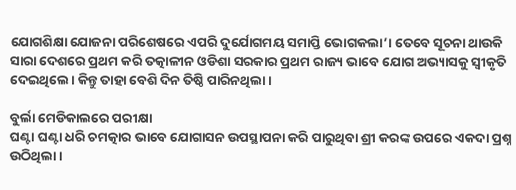ଯୋଗଶିକ୍ଷା ଯୋଜନା ପରିଶେଷରେ ଏପରି ଦୁର୍ଯୋଗମୟ ସମାପ୍ତି ଭୋଗକଲା’। ତେବେ ସୂଚନା ଥାଉକି ସାରା ଦେଶରେ ପ୍ରଥମ କରି ତତ୍କାଳୀନ ଓଡିଶା ସରକାର ପ୍ରଥମ ରାଜ୍ୟ ଭାବେ ଯୋଗ ଅଭ୍ୟାସକୁ ସ୍ୱୀକୃତି ଦେଇଥିଲେ। କିନ୍ତୁ ତାହା ବେଶି ଦିନ ତିଷ୍ଠି ପାରିନଥିଲା।

ବୁର୍ଲା ମେଡିକାଲରେ ପରୀକ୍ଷା
ଘଣ୍ଟା ଘଣ୍ଟା ଧରି ଚମତ୍କାର ଭାବେ ଯୋଗାସନ ଉପସ୍ଥାପନା କରି ପାରୁଥିବା ଶ୍ରୀ କରଙ୍କ ଉପରେ ଏକଦା ପ୍ରଶ୍ନ ଉଠିଥିଲା।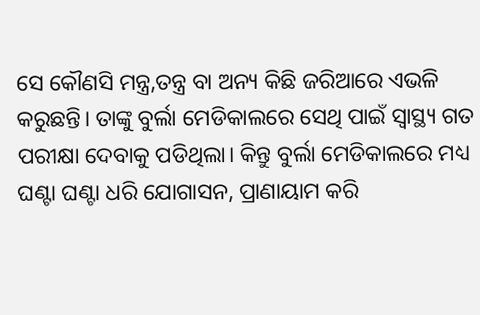ସେ କୌଣସି ମନ୍ତ୍ର,ତନ୍ତ୍ର ବା ଅନ୍ୟ କିଛି ଜରିଆରେ ଏଭଳି କରୁଛନ୍ତି। ତାଙ୍କୁ ବୁର୍ଲା ମେଡିକାଲରେ ସେଥି ପାଇଁ ସ୍ୱାସ୍ଥ୍ୟ ଗତ ପରୀକ୍ଷା ଦେବାକୁ ପଡିଥିଲା। କିନ୍ତୁ ବୁର୍ଲା ମେଡିକାଲରେ ମଧ୍ୟ ଘଣ୍ଟା ଘଣ୍ଟା ଧରି ଯୋଗାସନ, ପ୍ରାଣାୟାମ କରି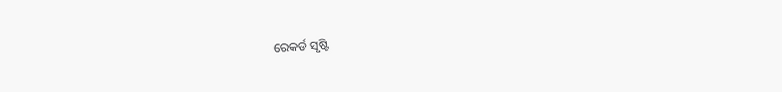ରେକର୍ଡ ସୃଷ୍ଟି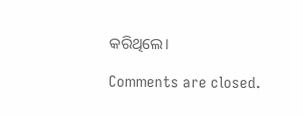କରିଥିଲେ।

Comments are closed.